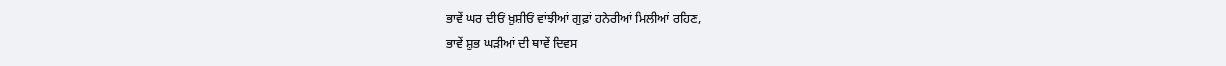ਭਾਵੇਂ ਘਰ ਦੀਓਂ ਖ਼ੁਸ਼ੀਓਂ ਵਾਂਝੀਆਂ ਗੁਫ਼ਾਂ ਹਨੇਰੀਆਂ ਮਿਲੀਆਂ ਰਹਿਣ,
ਭਾਵੇਂ ਸ਼ੁਭ ਘੜੀਆਂ ਦੀ ਥਾਵੇਂ ਦਿਵਸ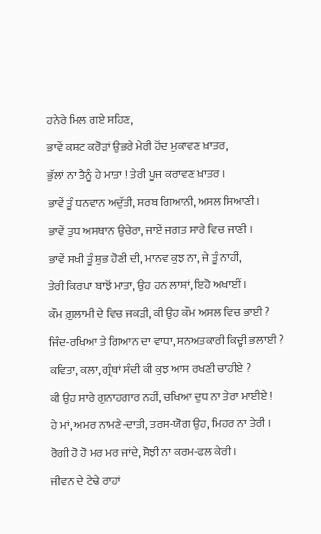ਹਨੇਰੇ ਮਿਲ ਗਏ ਸਹਿਣ,
ਭਾਵੇਂ ਕਸ਼ਟ ਕਰੋੜਾਂ ਉਭਰੇ ਮੇਰੀ ਹੋਂਦ ਮੁਕਾਵਣ ਖ਼ਾਤਰ,
ਭੁੱਲਾਂ ਨਾ ਤੈਨੂੰ ਹੇ ਮਾਤਾ ! ਤੇਰੀ ਪੂਜ ਕਰਾਵਣ ਖ਼ਾਤਰ ।
ਭਾਵੇਂ ਤੂੰ ਧਨਵਾਨ ਅਦੁੱਤੀ, ਸਰਬ ਗਿਆਨੀ, ਅਸਲ ਸਿਆਣੀ ।
ਭਾਵੇਂ ਤੁਧ ਅਸਥਾਨ ਉਚੇਰਾ, ਜਾਏਂ ਜਗਤ ਸਾਰੇ ਵਿਚ ਜਾਣੀ ।
ਭਾਵੇਂ ਸਖੀ ਤੂੰ ਸ਼ੁਭ ਹੋਣੀ ਦੀ, ਮਾਨਵ ਕੁਝ ਨਾ, ਜੇ ਤੂੰ ਨਾਹੀਂ,
ਤੇਰੀ ਕਿਰਪਾ ਬਾਝੋਂ ਮਾਤਾ, ਉਹ ਹਨ ਲਾਸ਼ਾਂ, ਇਹੋ ਅਖਾਈਂ ।
ਕੌਮ ਗ਼ੁਲਾਮੀ ਦੇ ਵਿਚ ਜਕੜੀ, ਕੀ ਉਹ ਕੌਮ ਅਸਲ ਵਿਚ ਭਾਈ ?
ਜਿੰਦ-ਰਖਿਆ ਤੇ ਗਿਆਨ ਦਾ ਵਾਧਾ, ਸਨਅਤਕਾਰੀ ਕਿਦ੍ਹੀ ਭਲਾਈ ?
ਕਵਿਤਾ, ਕਲਾ, ਗ੍ਰੰਥਾਂ ਸੰਦੀ ਕੀ ਕੁਝ ਆਸ ਰਖਣੀ ਚਾਹੀਏ ?
ਕੀ ਉਹ ਸਾਰੇ ਗੁਨਾਹਗਾਰ ਨਹੀਂ, ਚਖਿਆ ਦੁਧ ਨਾ ਤੇਰਾ ਮਾਈਏ !
ਹੇ ਮਾਂ, ਅਮਰ ਨਾਮਣੇ-ਦਾਤੀ, ਤਰਸ-ਯੋਗ ਉਹ, ਮਿਹਰ ਨਾ ਤੇਰੀ ।
ਰੋਗੀ ਹੋ ਹੋ ਮਰ ਮਰ ਜਾਂਦੇ, ਸੋਝੀ ਨਾ ਕਰਮ-ਫਲ ਕੇਰੀ ।
ਜੀਵਨ ਦੇ ਟੇਢੇ ਰਾਹਾਂ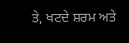ਤੇ, ਖਟਦੇ ਸ਼ਰਮ ਅਤੇ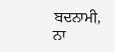ਬਦਨਾਮੀ,
ਨਾ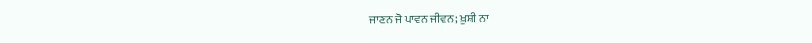ਜਾਣਨ ਜੋ ਪਾਵਨ ਜੀਵਨ; ਖ਼ੁਸ਼ੀ ਨਾ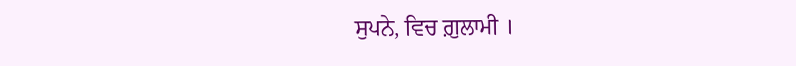ਸੁਪਨੇ, ਵਿਚ ਗ਼ੁਲਾਮੀ ।